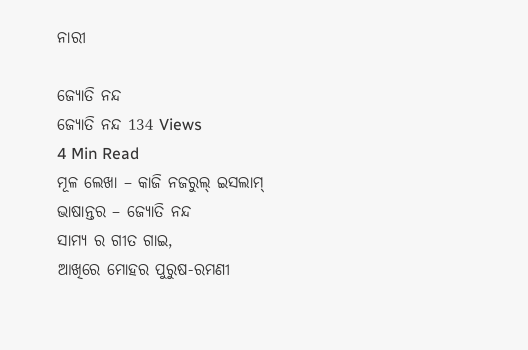ନାରୀ

ଜ୍ୟୋତି ନନ୍ଦ
ଜ୍ୟୋତି ନନ୍ଦ 134 Views
4 Min Read
ମୂଳ ଲେଖା – କାଜି ନଜରୁଲ୍ ଇସଲାମ୍
ଭାଷାନ୍ତର – ଜ୍ୟୋତି ନନ୍ଦ
ସାମ୍ୟ ର ଗୀତ ଗାଇ,
ଆଖିରେ ମୋହର ପୁରୁଷ-ରମଣୀ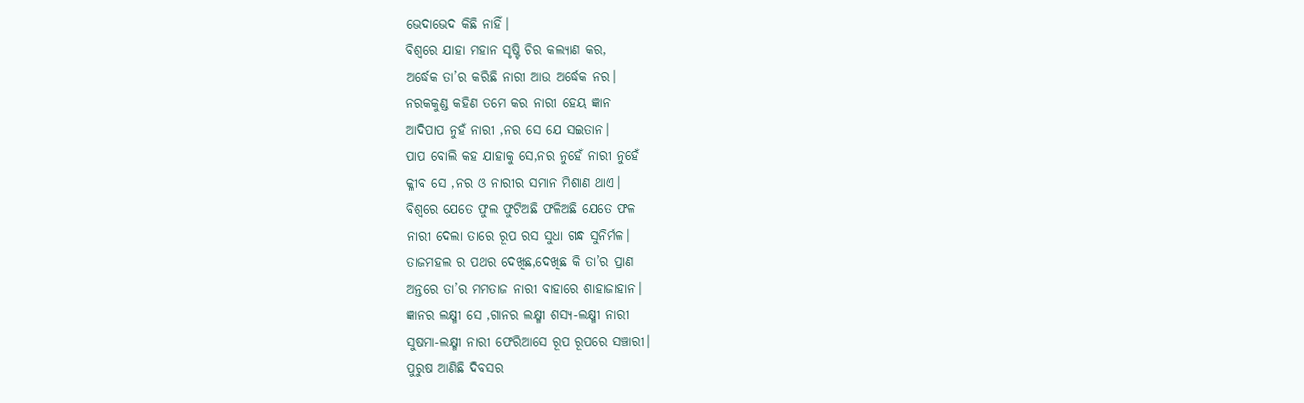ଭେଦାଭେଦ କିଛି ନାହିଁ।
ବିଶ୍ୱରେ ଯାହା ମହାନ ସୃଷ୍ଟି ଚିର କଲ୍ୟାଣ କର,
ଅର୍ଦ୍ଧେକ ତା’ର କରିଛି ନାରୀ ଆଉ ଅର୍ଦ୍ଧେକ ନର।
ନରକକୁଣ୍ଡ କହିଣ ତମେ କର ନାରୀ ହେୟ ଜ୍ଞାନ
ଆଦିପାପ ନୁହଁ ନାରୀ ,ନର ସେ ଯେ ସଇତାନ।
ପାପ ବୋଲି କହ ଯାହାକୁ ସେ,ନର ନୁହେଁ ନାରୀ ନୁହେଁ
କ୍ଳୀବ ସେ ,ନର ଓ ନାରୀର ସମାନ ମିଶାଣ ଥାଏ।
ବିଶ୍ୱରେ ଯେତେ ଫୁଲ ଫୁଟିଅଛି ଫଳିଅଛି ଯେତେ ଫଳ
ନାରୀ ଦେଲା ତାରେ ରୂପ ରସ ସୁଧା ଗନ୍ଧ ସୁନିର୍ମଳ।
ତାଜମହଲ ର ପଥର ଦେଖିଛ,ଦେଖିଛ କି ତା’ର ପ୍ରାଣ
ଅନ୍ତରେ ତା’ର ମମତାଜ ନାରୀ ବାହାରେ ଶାହାଜାହାନ।
ଜ୍ଞାନର ଲକ୍ଷ୍ମୀ ସେ ,ଗାନର ଲକ୍ଷ୍ମୀ ଶସ୍ୟ-ଲକ୍ଷ୍ମୀ ନାରୀ
ସୁଷମା-ଲକ୍ଷ୍ମୀ ନାରୀ ଫେରିଆସେ ରୂପ ରୂପରେ ସଞ୍ଚାରୀ।
ପୁରୁଷ ଆଣିଛି ଦିବସର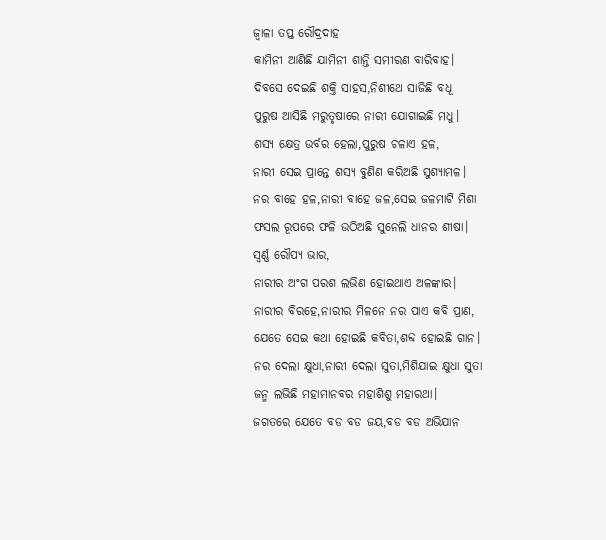ଜ୍ୱାଳା ତପ୍ତ ରୌଦ୍ରଦାହ
କାମିନୀ ଆଣିଛି ଯାମିନୀ ଶାନ୍ତି ସମୀରଣ ବାରିବାହ।
ଦିବସେ ଦେଇଛି ଶକ୍ତି ସାହସ,ନିଶୀଥେ ସାଜିଛି ବଧୂ
ପୁରୁଷ ଆସିଛି ମରୁତୃଷାରେ ନାରୀ ଯୋଗାଇଛି ମଧୁ।
ଶସ୍ୟ କ୍ଷେତ୍ର ଉର୍ବର ହେଲା,ପୁରୁଷ ଚଳାଏ ହଳ,
ନାରୀ ସେଇ ପ୍ରାନ୍ତେ ଶସ୍ୟ ବୁଣିଣ କରିଅଛି ସୁଶ୍ୟାମଳ।
ନର ବାହେ ହଳ,ନାରୀ ବାହେ ଜଳ,ସେଇ ଜଳମାଟି ମିଶା
ଫସଲ ରୂପରେ ଫଳି ଉଠିଅଛି ସୁନେଲି ଧାନର ଶୀଷା।
ସ୍ୱର୍ଣ୍ଣ ରୌପ୍ୟ ଭାର,
ନାରୀର ଅଂଗ ପରଶ ଲଭିଣ ହୋଇଥାଏ ଅଳଙ୍କାର।
ନାରୀର ବିରହେ,ନାରୀର ମିଳନେ ନର ପାଏ କବି ପ୍ରାଣ,
ଯେତେ ସେଇ କଥା ହୋଇଛି କବିତା,ଶବ୍ଦ ହୋଇଛି ଗାନ।
ନର ଦେଲା କ୍ଷୁଧା,ନାରୀ ଦେଲା ସୁତା,ମିଶିଯାଇ କ୍ଷୁଧା ସୁତା
ଜନ୍ମ ଲଭିଛି ମହାମାନବର ମହାଶିଶୁ ମହାରଥା।
ଜଗତରେ ଯେତେ ବଡ ବଡ ଜୟ,ବଡ ବଡ ଅଭିଯାନ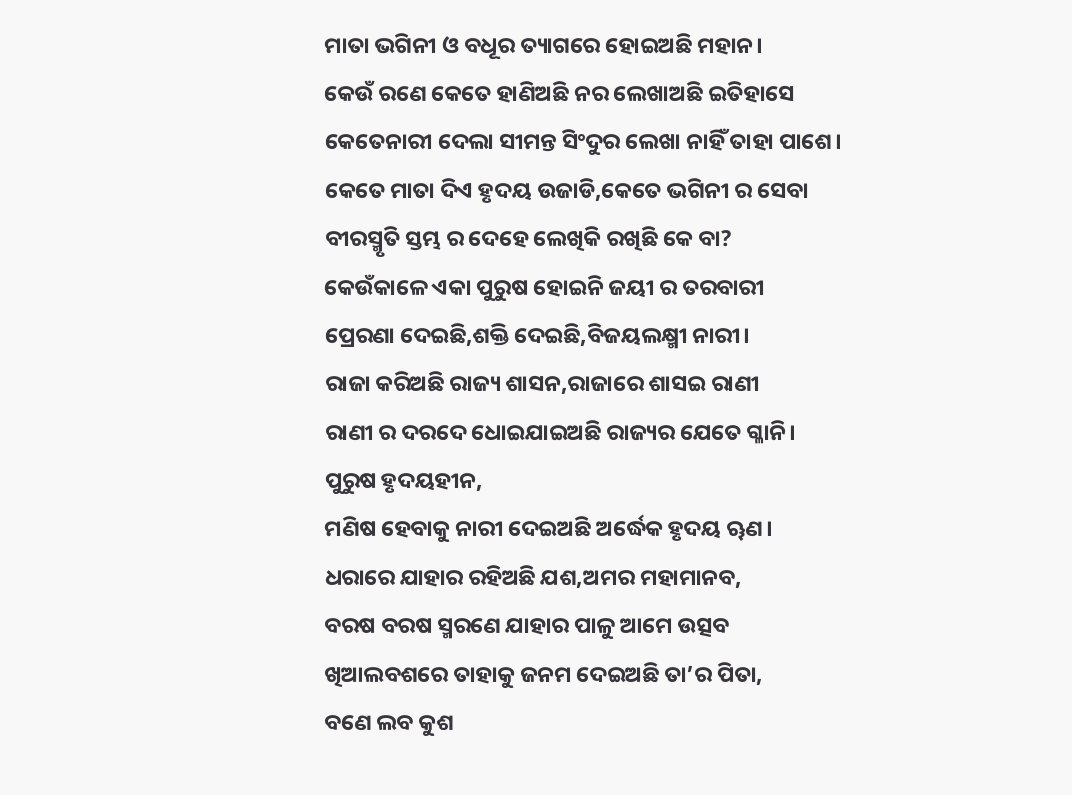ମାତା ଭଗିନୀ ଓ ବଧୂର ତ୍ୟାଗରେ ହୋଇଅଛି ମହାନ।
କେଉଁ ରଣେ କେତେ ହାଣିଅଛି ନର ଲେଖାଅଛି ଇତିହାସେ
କେତେନାରୀ ଦେଲା ସୀମନ୍ତ ସିଂଦୁର ଲେଖା ନାହିଁ ତାହା ପାଶେ।
କେତେ ମାତା ଦିଏ ହୃଦୟ ଉଜାଡି,କେତେ ଭଗିନୀ ର ସେବା
ବୀରସ୍ମୃତି ସ୍ତମ୍ଭ ର ଦେହେ ଲେଖିକି ରଖିଛି କେ ବା?
କେଉଁକାଳେ ଏକା ପୁରୁଷ ହୋଇନି ଜୟୀ ର ତରବାରୀ
ପ୍ରେରଣା ଦେଇଛି,ଶକ୍ତି ଦେଇଛି,ବିଜୟଲକ୍ଷ୍ମୀ ନାରୀ।
ରାଜା କରିଅଛି ରାଜ୍ୟ ଶାସନ,ରାଜାରେ ଶାସଇ ରାଣୀ
ରାଣୀ ର ଦରଦେ ଧୋଇଯାଇଅଛି ରାଜ୍ୟର ଯେତେ ଗ୍ଳାନି।
ପୁରୁଷ ହୃଦୟହୀନ,
ମଣିଷ ହେବାକୁ ନାରୀ ଦେଇଅଛି ଅର୍ଦ୍ଧେକ ହୃଦୟ ୠଣ।
ଧରାରେ ଯାହାର ରହିଅଛି ଯଶ,ଅମର ମହାମାନବ,
ବରଷ ବରଷ ସ୍ମରଣେ ଯାହାର ପାଳୁ ଆମେ ଉତ୍ସବ
ଖିଆଲବଶରେ ତାହାକୁ ଜନମ ଦେଇଅଛି ତା’ର ପିତା,
ବଣେ ଲବ କୁଶ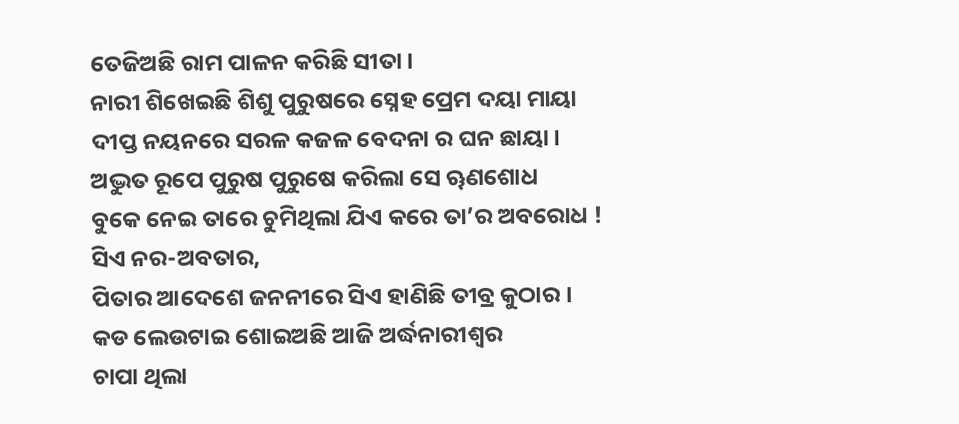ତେଜିଅଛି ରାମ ପାଳନ କରିଛି ସୀତା।
ନାରୀ ଶିଖେଇଛି ଶିଶୁ ପୁରୁଷରେ ସ୍ନେହ ପ୍ରେମ ଦୟା ମାୟା
ଦୀପ୍ତ ନୟନରେ ସରଳ କଜଳ ବେଦନା ର ଘନ ଛାୟା।
ଅଦ୍ଭୁତ ରୂପେ ପୁରୁଷ ପୁରୁଷେ କରିଲା ସେ ୠଣଶୋଧ
ବୁକେ ନେଇ ତାରେ ଚୁମିଥିଲା ଯିଏ କରେ ତା’ର ଅବରୋଧ !
ସିଏ ନର-ଅବତାର,
ପିତାର ଆଦେଶେ ଜନନୀରେ ସିଏ ହାଣିଛି ତୀବ୍ର କୁଠାର।
କଡ ଲେଉଟାଇ ଶୋଇଅଛି ଆଜି ଅର୍ଦ୍ଧନାରୀଶ୍ୱର
ଚାପା ଥିଲା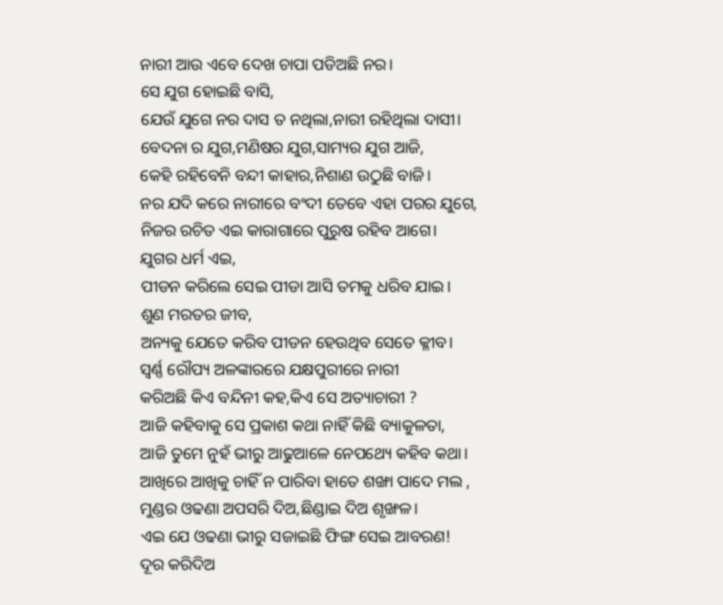ନାରୀ ଆଉ ଏବେ ଦେଖ ଚାପା ପଡିଅଛି ନର।
ସେ ଯୁଗ ହୋଇଛି ବାସି,
ଯେଉଁ ଯୁଗେ ନର ଦାସ ତ ନଥିଲା,ନାରୀ ରହିଥିଲା ଦାସୀ।
ବେଦନା ର ଯୁଗ,ମଣିଷର ଯୁଗ,ସାମ୍ୟର ଯୁଗ ଆଜି,
କେହି ରହିବେନି ବନ୍ଦୀ କାହାର,ନିଶାଣ ଉଠୁଛି ବାଜି।
ନର ଯଦି କରେ ନାରୀରେ ବଂଦୀ ତେବେ ଏହା ପରର ଯୁଗେ,
ନିଜର ରଚିତ ଏଇ କାରାଗାରେ ପୁରୁଷ ରହିବ ଆଗେ।
ଯୁଗର ଧର୍ମ ଏଇ,
ପୀଡନ କରିଲେ ସେଇ ପୀଡା ଆସି ତମକୁ ଧରିବ ଯାଇ।
ଶୁଣ ମରତର ଜୀବ,
ଅନ୍ୟକୁ ଯେତେ କରିବ ପୀଡନ ହେଉଥିବ ସେତେ କ୍ଳୀବ।
ସ୍ୱର୍ଣ୍ଣ ରୌପ୍ୟ ଅଳଙ୍କାରରେ ଯକ୍ଷପୁରୀରେ ନାରୀ
କରିଅଛି କିଏ ବନ୍ଦିନୀ କହ,କିଏ ସେ ଅତ୍ୟାଚାରୀ ?
ଆଜି କହିବାକୁ ସେ ପ୍ରକାଶ କଥା ନାହିଁ କିଛି ବ୍ୟାକୁଳତା,
ଆଜି ତୁମେ ନୁହଁ ଭୀରୁ ଆଢୁଆଳେ ନେପଥ୍ୟେ କହିବ କଥା।
ଆଖିରେ ଆଖିକୁ ଚାହିଁ ନ ପାରିବା ହାତେ ଶଙ୍ଖା ପାଦେ ମଲ ,
ମୁଣ୍ଡର ଓଢଣା ଅପସରି ଦିଅ,ଛିଣ୍ଡାଇ ଦିଅ ଶୃଙ୍ଖଳ।
ଏଇ ଯେ ଓଢଣା ଭୀରୁ ସଜାଇଛି ଫିଙ୍ଗ ସେଇ ଆବରଣ!
ଦୂର କରିଦିଅ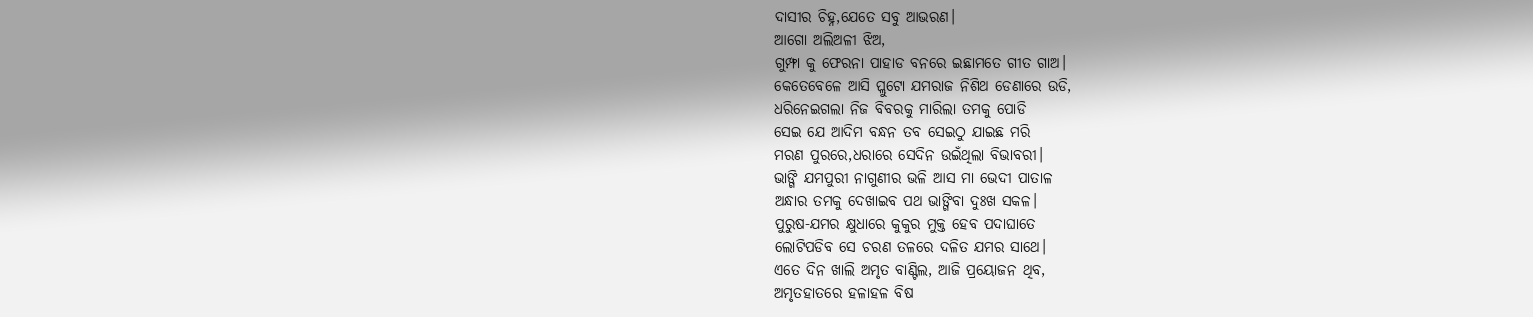ଦାସୀର ଚିହ୍ନ,ଯେତେ ସବୁ ଆଭରଣ।
ଆଗୋ ଅଲିଅଳୀ ଝିଅ,
ଗୁମ୍ଫା କୁ ଫେରନା ପାହାଡ ବନରେ ଇଛାମତେ ଗୀତ ଗାଅ।
କେତେବେଳେ ଆସି ପ୍ଲୁଟୋ ଯମରାଜ ନିଶିଥ ଡେଣାରେ ଉଡି,
ଧରିନେଇଗଲା ନିଜ ବିବରକୁ ମାରିଲା ତମକୁ ପୋଡି
ସେଇ ଯେ ଆଦିମ ବନ୍ଧନ ତବ ସେଇଠୁ ଯାଇଛ ମରି
ମରଣ ପୁରରେ,ଧରାରେ ସେଦିନ ଉଇଁଥିଲା ବିଭାବରୀ।
ଭାଙ୍ଗି ଯମପୁରୀ ନାଗୁଣୀର ଭଳି ଆସ ମା ଭେଦୀ ପାତାଳ
ଅନ୍ଧାର ତମକୁ ଦେଖାଇବ ପଥ ଭାଙ୍ଗିବା ଦୁଃଖ ସକଳ।
ପୁରୁଷ-ଯମର କ୍ଷୁଧାରେ କୁକୁର ମୁକ୍ତ ହେବ ପଦାଘାତେ
ଲୋଟିପଡିବ ସେ ଚରଣ ତଳରେ ଦଳିତ ଯମର ସାଥେ।
ଏତେ ଦିନ ଖାଲି ଅମୃତ ବାଣ୍ଟିଲ, ଆଜି ପ୍ରୟୋଜନ ଥିବ,
ଅମୃତହାତରେ ହଳାହଳ ବିଷ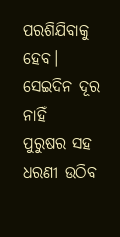ପରଶିଯିବାକୁ ହେବ।
ସେଇଦିନ ଦୂର ନାହିଁ
ପୁରୁଷର ସହ ଧରଣୀ ଉଠିବ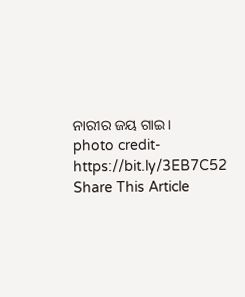ନାରୀର ଜୟ ଗାଇ।
photo credit- https://bit.ly/3EB7C52
Share This Article